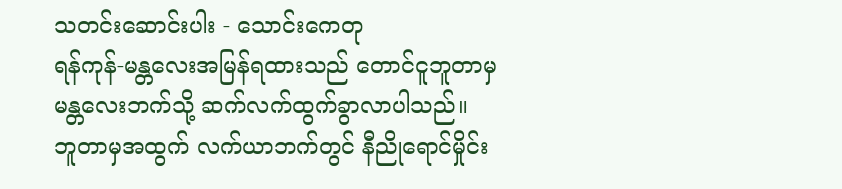သတင်းဆောင်းပါး - သောင်းကေတု
ရန်ကုန်-မန္တလေးအမြန်ရထားသည် တောင်ငူဘူတာမှ မန္တလေးဘက်သို့ ဆက်လက်ထွက်ခွာလာပါသည်။ ဘူတာမှအထွက် လက်ယာဘက်တွင် နီညိုရောင်မှိုင်း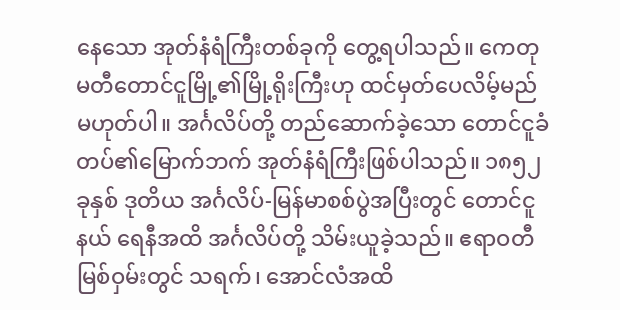နေသော အုတ်နံရံကြီးတစ်ခုကို တွေ့ရပါသည်။ ကေတုမတီတောင်ငူမြို့၏မြို့ရိုးကြီးဟု ထင်မှတ်ပေလိမ့်မည် မဟုတ်ပါ။ အင်္ဂလိပ်တို့ တည်ဆောက်ခဲ့သော တောင်ငူခံတပ်၏မြောက်ဘက် အုတ်နံရံကြီးဖြစ်ပါသည်။ ၁၈၅၂ ခုနှစ် ဒုတိယ အင်္ဂလိပ်-မြန်မာစစ်ပွဲအပြီးတွင် တောင်ငူနယ် ရေနီအထိ အင်္ဂလိပ်တို့ သိမ်းယူခဲ့သည်။ ဧရာဝတီမြစ်ဝှမ်းတွင် သရက်၊ အောင်လံအထိ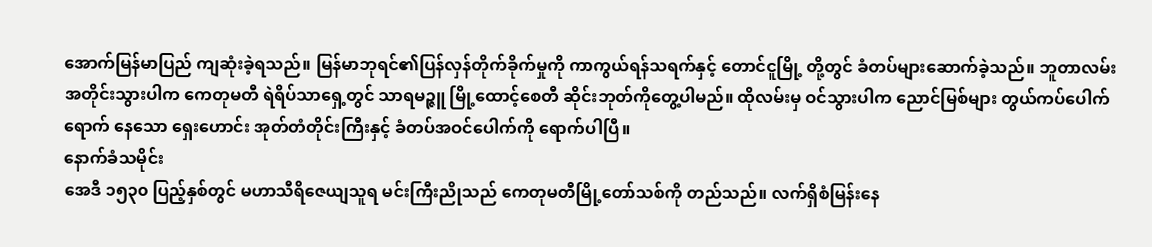အောက်မြန်မာပြည် ကျဆုံးခဲ့ရသည်။ မြန်မာဘုရင်၏ပြန်လှန်တိုက်ခိုက်မှုကို ကာကွယ်ရန်သရက်နှင့် တောင်ငူမြို့ တို့တွင် ခံတပ်များဆောက်ခဲ့သည်။ ဘူတာလမ်းအတိုင်းသွားပါက ကေတုမတီ ရဲရိပ်သာရှေ့တွင် သာရမဉ္ဇူ မြို့ထောင့်စေတီ ဆိုင်းဘုတ်ကိုတွေ့ပါမည်။ ထိုလမ်းမှ ဝင်သွားပါက ညောင်မြစ်များ တွယ်ကပ်ပေါက်ရောက် နေသော ရှေးဟောင်း အုတ်တံတိုင်းကြီးနှင့် ခံတပ်အဝင်ပေါက်ကို ရောက်ပါပြီ။
နောက်ခံသမိုင်း
အေဒီ ၁၅၃၀ ပြည့်နှစ်တွင် မဟာသီရိဇေယျသူရ မင်းကြီးညိုသည် ကေတုမတီမြို့တော်သစ်ကို တည်သည်။ လက်ရှိစံမြန်းနေ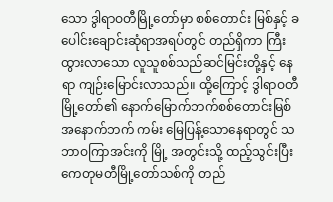သော ဒွါရာဝတီမြို့တော်မှာ စစ်တောင်း မြစ်နှင့် ခပေါင်းချောင်းဆုံရာအရပ်တွင် တည်ရှိကာ ကြီးထွားလာသော လူသူစစ်သည်ဆင်မြင်းတို့နှင့် နေရာ ကျဉ်းမြောင်းလာသည်။ ထို့ကြောင့် ဒွါရာဝတီမြို့တော်၏ နောက်မြောက်ဘက်စစ်တောင်းမြစ် အနောက်ဘက် ကမ်း မြေပြန့်သောနေရာတွင် သဘာဝကြာအင်းကို မြို့ အတွင်းသို့ ထည့်သွင်းပြီး ကေတုမတီမြို့တော်သစ်ကို တည်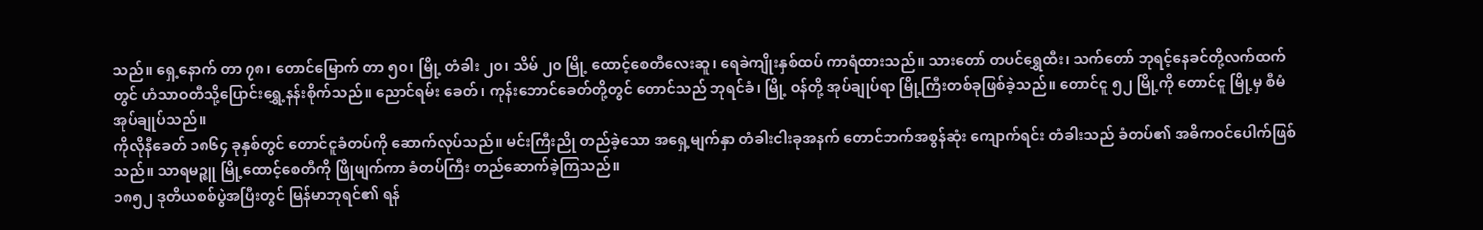သည်။ ရှေ့နောက် တာ ၇၈၊ တောင်မြောက် တာ ၅၀၊ မြို့ တံခါး ၂၀၊ သိမ် ၂၀ မြို့ ထောင့်စေတီလေးဆူ၊ ရေခဲကျိုးနှစ်ထပ် ကာရံထားသည်။ သားတော် တပင်ရွှေထီး၊ သက်တော် ဘုရင့်နေခင်တို့လက်ထက် တွင် ဟံသာဝတီသို့ပြောင်းရွှေ့နန်းစိုက်သည်။ ညောင်ရမ်း ခေတ်၊ ကုန်းဘောင်ခေတ်တို့တွင် တောင်သည် ဘုရင်ခံ၊ မြို့ ဝန်တို့ အုပ်ချုပ်ရာ မြို့ကြီးတစ်ခုဖြစ်ခဲ့သည်။ တောင်ငူ ၅၂ မြို့ကို တောင်ငူ မြို့မှ စီမံအုပ်ချုပ်သည်။
ကိုလိုနီခေတ် ၁၈၆၄ ခုနှစ်တွင် တောင်ငူခံတပ်ကို ဆောက်လုပ်သည်။ မင်းကြီးညို တည်ခဲ့သော အရှေ့မျက်နှာ တံခါးငါးခုအနက် တောင်ဘက်အစွန်ဆုံး ကျောက်ရင်း တံခါးသည် ခံတပ်၏ အဓိကဝင်ပေါက်ဖြစ်သည်။ သာရမဉ္ဇူ မြို့ထောင့်စေတီကို ဖြိုဖျက်ကာ ခံတပ်ကြီး တည်ဆောက်ခဲ့ကြသည်။
၁၈၅၂ ဒုတိယစစ်ပွဲအပြီးတွင် မြန်မာဘုရင်၏ ရန်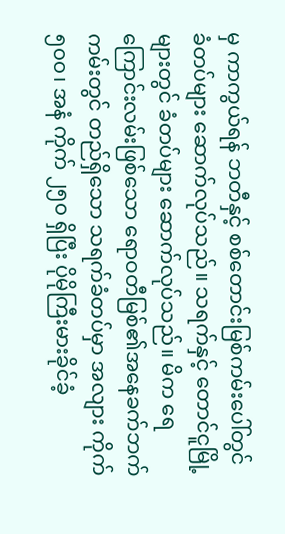မှ ကာကွယ်ရန် ဘတီနှင့် စစ်တောင်းမြစ်ကမ်းပေါ်တွင် ခံတပ်များ ဆောက်လုပ်သည်။ သရက်နှင့် တောင်ငူမြို့ များတွင် ခံတပ်များ ဆောက်လုပ်သည်။ မိက ရေကြောင်းလမ်းဖြစ်သော ရောဝတီမြစ်၏အနေခက်ဘက် ကမ်းတွင် တည်ရှိသော သရက်ခံတပ်မှာ အလျား ကိုက် ၅၀၀၊ အနံ ကိုက် ၂၅၀ ရှိပြီး ပိုမိုကြီးမားခိုင်ခံ့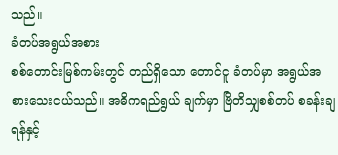သည်။
ခံတပ်အရွယ်အစား
စစ်တောင်းမြစ်ကမ်းတွင် တည်ရှိသော တောင်ငူ ခံတပ်မှာ အရွယ်အစားသေးငယ်သည်။ အဓိကရည်ရွယ် ချက်မှာ ဗြိတိသျှစစ်တပ် စခန်းချရန်နှင့်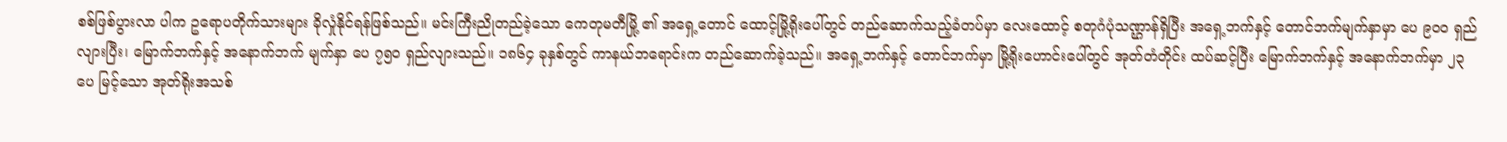စစ်ဖြစ်ပွားလာ ပါက ဥရောပတိုက်သားများ ခိုလှုံနိုင်ရန်ဖြစ်သည်။ မင်းကြီးညိုတည်ခဲ့သော ကေတုမတီမြို့ ၏ အရှေ့တောင် ထောင့်မြို့ရိုးပေါ်တွင် တည်ဆောက်သည့်ခံတပ်မှာ လေးထောင့် စတုဂံပုံသဏ္ဌာန်ရှိပြီး အရှေ့ဘက်နှင့် တောင်ဘက်မျက်နှာမှာ ပေ ၉၀၀ ရှည်လျားပြီး၊ မြောက်ဘက်နှင့် အနောက်ဘက် မျက်နှာ ပေ ၇၅၀ ရှည်လျားသည်။ ၁၈၆၄ ခုနှစ်တွင် ကာနယ်ဘရောင်းက တည်ဆောက်ခဲ့သည်။ အရှေ့ဘက်နှင့် တောင်ဘက်မှာ မြို့ရိုးဟောင်းပေါ်တွင် အုတ်တံတိုင်း ထပ်ဆင့်ပြီး မြောက်ဘက်နှင့် အနောက်ဘက်မှာ ၂၃ ပေ မြင့်သော အုတ်ရိုးအသစ်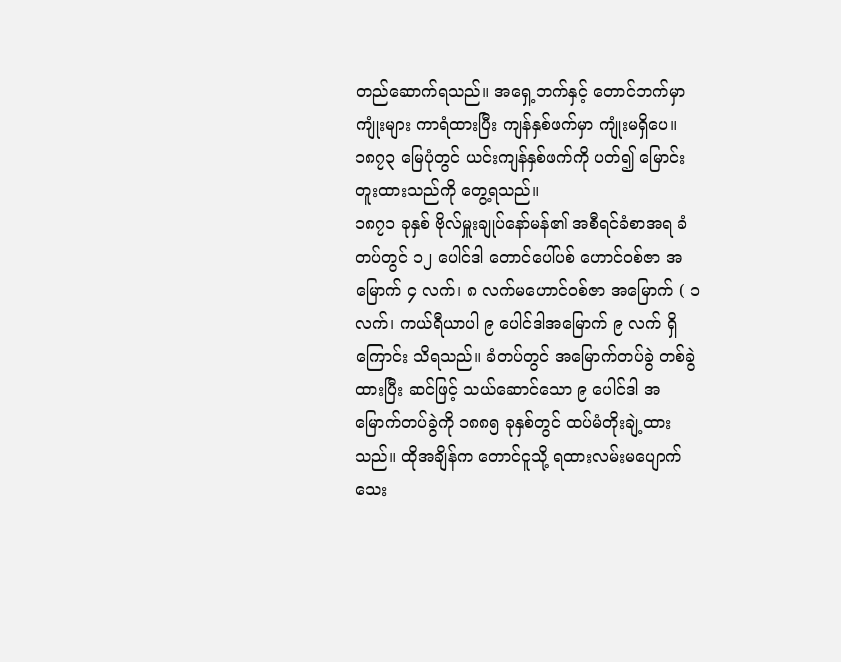တည်ဆောက်ရသည်။ အရှေ့ဘက်နှင့် တောင်ဘက်မှာ ကျုံးများ ကာရံထားပြီး ကျန်နှစ်ဖက်မှာ ကျုံးမရှိပေ။ ၁၈၇၃ မြေပုံတွင် ယင်းကျန်နှစ်ဖက်ကို ပတ်၍ မြောင်းတူးထားသည်ကို တွေ့ရသည်။
၁၈၇၁ ခုနှစ် ဗိုလ်မှူးချုပ်နော်မန်၏ အစီရင်ခံစာအရ ခံတပ်တွင် ၁၂ ပေါင်ဒါ တောင်ပေါ်ပစ် ဟောင်ဝစ်ဇာ အမြောက် ၄ လက်၊ ၈ လက်မဟောင်ဝစ်ဇာ အမြောက် ( ၁ လက်၊ ကယ်ရီယာပါ ၉ ပေါင်ဒါအမြောက် ၉ လက် ရှိ ကြောင်း သိရသည်။ ခံတပ်တွင် အမြောက်တပ်ခွဲ တစ်ခွဲထားပြီး ဆင်ဖြင့် သယ်ဆောင်သော ၉ ပေါင်ဒါ အမြောက်တပ်ခွဲကို ၁၈၈၅ ခုနှစ်တွင် ထပ်မံတိုးချဲ့ထားသည်။ ထိုအချိန်က တောင်ငူသို့ ရထားလမ်းမပျောက်သေး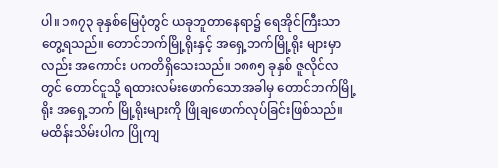ပါ။ ၁၈၇၃ ခုနှစ်မြေပုံတွင် ယခုဘူတာနေရာ၌ ရေအိုင်ကြီးသာ တွေ့ရသည်။ တောင်ဘက်မြို့ရိုးနှင့် အရှေ့ဘက်မြို့ရိုး များမှာလည်း အကောင်း ပကတိရှိသေးသည်။ ၁၈၈၅ ခုနှစ် ဇူလိုင်လတွင် တောင်ငူသို့ ရထားလမ်းဖောက်သောအခါမှ တောင်ဘက်မြို့ရိုး အရှေ့ဘက် မြို့ရိုးများကို ဖြိုချဖောက်လုပ်ခြင်းဖြစ်သည်။
မထိန်းသိမ်းပါက ပြိုကျ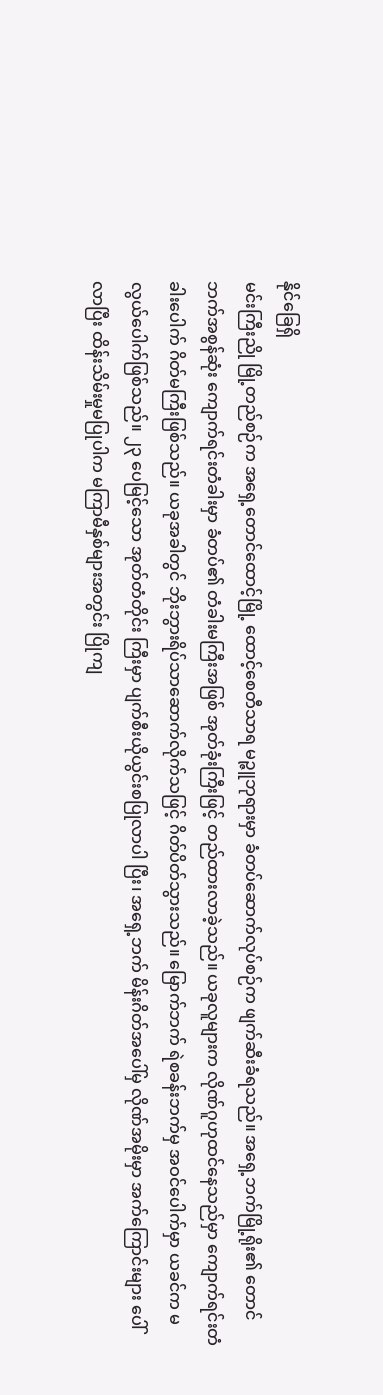နိုင်ခြေရှိ
မင်းကြီးညို မြို့တည်စဉ်က အရှေ့တောင်ထောင့်မြို့ ထောင့်စေတီသာရ မဉ္ဇူဘုရားမှာ ခံတပ်ဆောက်လုပ်စဉ်က ဖျက်ဆီးခံရသည်။ အရှေ့ဘက်မြို့ရိုး၏ တောင်ဘက်အစွန်ဆုံး ကျောက်ရင်းတံခါးမှာ ခံတပ်၏ တံခါးမကြီးအဖြစ် အုတ်ခုံးကြီးဖြင့် တည်ထားလာခဲ့သည်။ ယခုလူများက လိုဏ်ဂူဟုထင်နေသည်မှာ ကျောက်ရင်းတံခါးပေါက် ဂိတ်မကြီးဖြစ်သည်။ ယခုအခါတွင် ဘိုးဘွားရိပ်သာဆောက်လိုက်သဖြင့် ဂိတ်ပိတ်သွားသည်။ မြောက်ဘက် ရဲစခန်းဘက်မှ အဝင်ပေါက်မှာ ယခင်က မလွယ်ပေါက်ဖြစ်သည်။ ၂၃ ပေမြင့်သော အုတ်တံတိုင်း ကြီးမှာ ပျက်စီးယိုယွင်းစပြုလာပါ ပြီး၊ အရှေ့ဘက် မိန်းဂိတ်အပေါ်မှ လိုဏ်အမိုးမှာ အက်ကြောင်းများ ပေါ်လာပြီး ထိန်းသိမ်းမှုမပြုပါက မကြာမီနှစ်များအတွင်း ပြိုကျ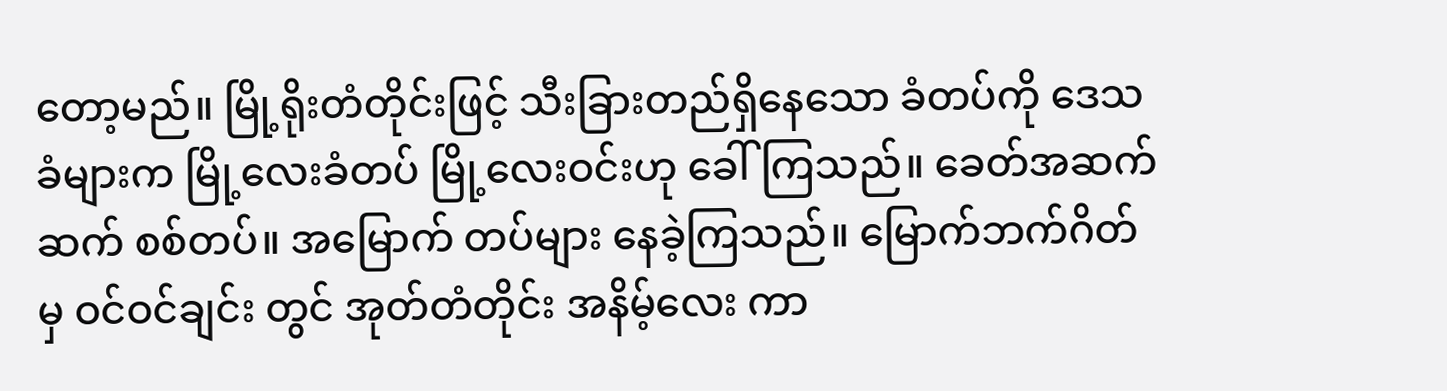တော့မည်။ မြို့ရိုးတံတိုင်းဖြင့် သီးခြားတည်ရှိနေသော ခံတပ်ကို ဒေသခံများက မြို့လေးခံတပ် မြို့လေးဝင်းဟု ခေါ်ကြသည်။ ခေတ်အဆက်ဆက် စစ်တပ်။ အမြောက် တပ်များ နေခဲ့ကြသည်။ မြောက်ဘက်ဂိတ်မှ ဝင်ဝင်ချင်း တွင် အုတ်တံတိုင်း အနိမ့်လေး ကာ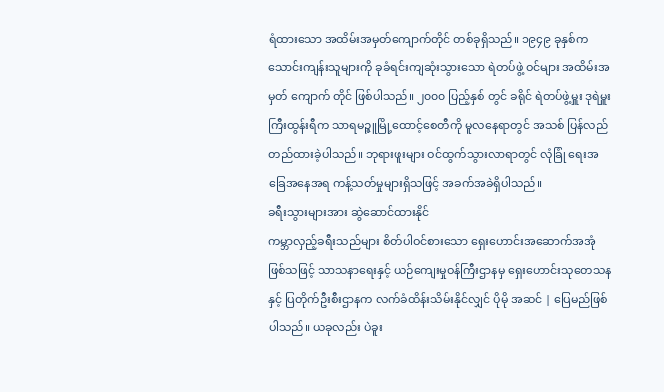ရံထားသော အထိမ်းအမှတ်ကျောက်တိုင် တစ်ခုရှိသည်။ ၁၉၄၉ ခုနှစ်က သောင်းကျန်းသူများကို ခုခံရင်းကျဆုံးသွားသော ရဲတပ်ဖွဲ့ ဝင်များ အထိမ်းအမှတ် ကျောက် တိုင် ဖြစ်ပါသည်။ ၂၀၀၀ ပြည့်နှစ် တွင် ခရိုင် ရဲတပ်ဖွဲ့မှူး ဒုရဲမှူးကြီးထွန်းရီက သာရမဉ္ဇူမြို့ထောင့်စေတီကို မူလနေရာတွင် အသစ် ပြန်လည်တည်ထားခဲ့ပါသည်။ ဘုရားဖူးများ ဝင်ထွက်သွားလာရာတွင် လုံခြုံ ရေးအခြေအနေအရ ကန့်သတ်မှုများရှိသဖြင့် အခက်အခဲရှိပါသည်။
ခရီးသွားများအား ဆွဲဆောင်ထားနိုင်
ကမ္ဘာလှည့်ခရီးသည်များ စိတ်ပါဝင်စားသော ရှေးဟောင်းအဆောက်အအုံဖြစ်သဖြင့် သာသနာရေးနှင့် ယဉ်ကျေးမှုဝန်ကြီးဌာနမှ ရှေးဟောင်းသုတေသနနှင့် ပြတိုက်ဦးစီးဌာနက လက်ခံထိန်းသိမ်းနိုင်လျှင် ပိုမို အဆင် | ပြေမည်ဖြစ်ပါသည်။ ယခုလည်း ပဲခူး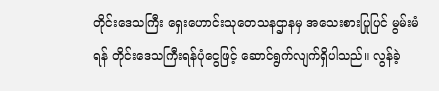တိုင်းဒေသကြီး ရှေးဟောင်းသုတေသနဌာနမှ အသေးစားပြုပြင် မွမ်းမံရန် တိုင်းဒေသကြီးရန်ပုံငွေဖြင့် ဆောင်ရွက်လျက်ရှိပါသည်။ လွန်ခဲ့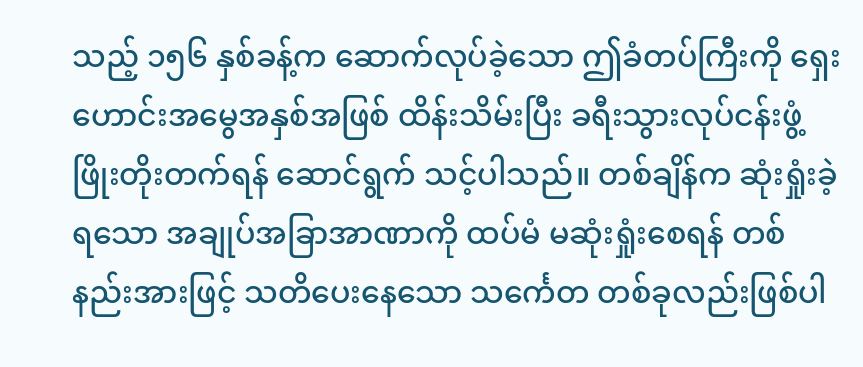သည့် ၁၅၆ နှစ်ခန့်က ဆောက်လုပ်ခဲ့သော ဤခံတပ်ကြီးကို ရှေးဟောင်းအမွေအနှစ်အဖြစ် ထိန်းသိမ်းပြီး ခရီးသွားလုပ်ငန်းဖွံ့ဖြိုးတိုးတက်ရန် ဆောင်ရွက် သင့်ပါသည်။ တစ်ချိန်က ဆုံးရှုံးခဲ့ရသော အချုပ်အခြာအာဏာကို ထပ်မံ မဆုံးရှုံးစေရန် တစ်နည်းအားဖြင့် သတိပေးနေသော သင်္ကေတ တစ်ခုလည်းဖြစ်ပါ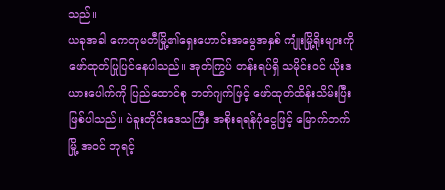သည်။
ယခုအခါ ကေတုမတီမြို့၏ရှေးဟောင်းအမွေအနှစ် ကျုံးမြို့ရိုးများကို ဖော်ထုတ်ပြုပြင်နေပါသည်။ အုတ်ကြွပ် တန်းရပ်ရှိ သမိုင်းဝင် ယိုးဒယားပေါက်ကို ပြည်ထောင်စု ဘတ်ဂျက်ဖြင့် ဖော်ထုတ်ထိန်းသိမ်းပြီး ဖြစ်ပါသည်။ ပဲခူးတိုင်းဒေသကြီး အစိုးရရန်ပုံငွေဖြင့် မြောက်ဘက်မြို့ အဝင် ဘုရင့်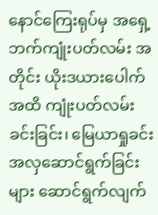နောင်ကြေးရုပ်မှ အရှေ့ဘက်ကျုံးပတ်လမ်း အတိုင်း ယိုးဒယားပေါက်အထိ ကျုံးပတ်လမ်းခင်းခြင်း၊ မြေယာရှုခင်းအလှဆောင်ရွက်ခြင်းများ ဆောင်ရွက်လျက်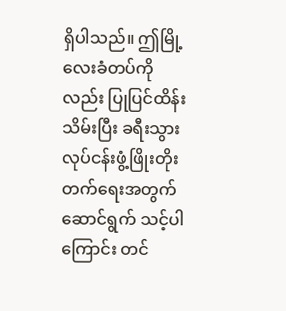ရှိပါသည်။ ဤမြို့လေးခံတပ်ကိုလည်း ပြုပြင်ထိန်းသိမ်းပြီး ခရီးသွားလုပ်ငန်းဖွံ့ဖြိုးတိုးတက်ရေးအတွက် ဆောင်ရွက် သင့်ပါကြောင်း တင်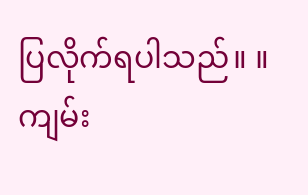ပြလိုက်ရပါသည်။ ။
ကျမ်း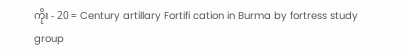ကိုး - 20 = Century artillary Fortifi cation in Burma by fortress study group